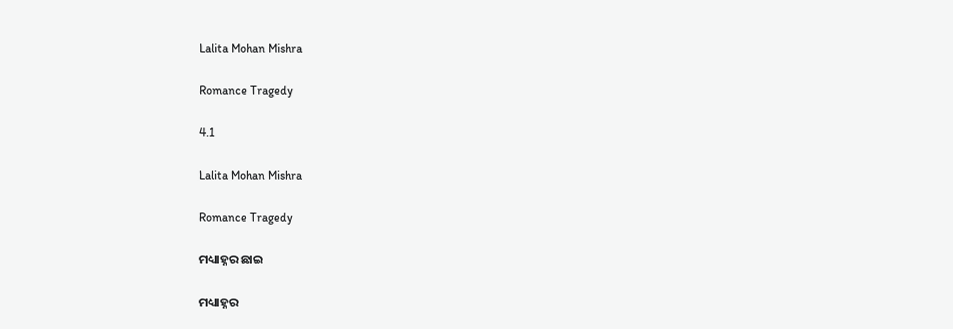Lalita Mohan Mishra

Romance Tragedy

4.1

Lalita Mohan Mishra

Romance Tragedy

ମଧ୍ୟାହ୍ନର ଛାଇ

ମଧ୍ୟାହ୍ନର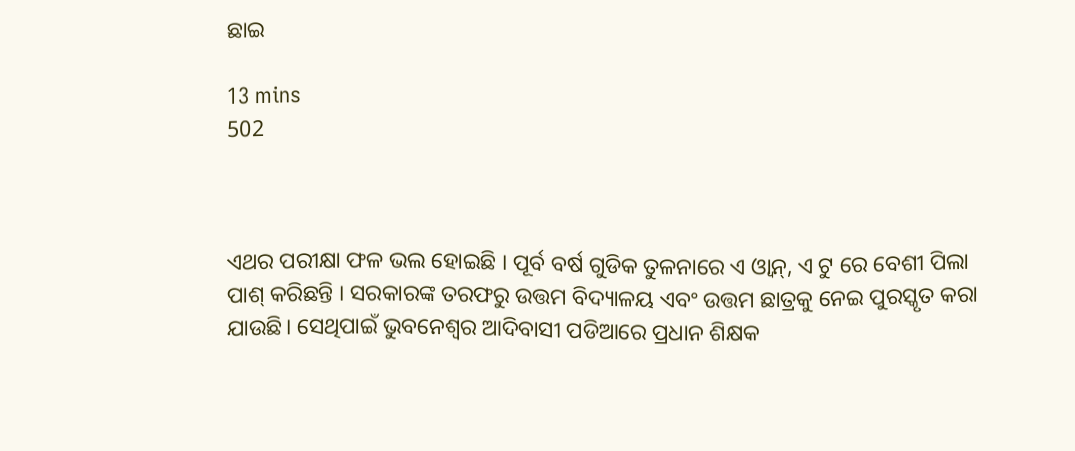ଛାଇ

13 mins
502



ଏଥର ପରୀକ୍ଷା ଫଳ ଭଲ ହୋଇଛି । ପୂର୍ବ ବର୍ଷ ଗୁଡିକ ତୁଳନାରେ ଏ ଓ୍ୱାନ୍, ଏ ଟୁ ରେ ବେଶୀ ପିଲା ପାଶ୍ କରିଛନ୍ତି । ସରକାରଙ୍କ ତରଫରୁ ଉତ୍ତମ ବିଦ୍ୟାଳୟ ଏବଂ ଉତ୍ତମ ଛାତ୍ରକୁ ନେଇ ପୁରସ୍କୃତ କରା ଯାଉଛି। ସେଥିପାଇଁ ଭୁବନେଶ୍ବର ଆଦିବାସୀ ପଡିଆରେ ପ୍ରଧାନ ଶିକ୍ଷକ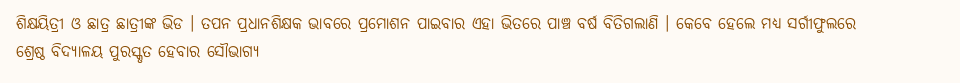ଶିକ୍ଷୟିତ୍ରୀ ଓ ଛାତ୍ର ଛାତ୍ରୀଙ୍କ ଭିଡ । ତପନ ପ୍ରଧାନଶିକ୍ଷକ ଭାବରେ ପ୍ରମୋଶନ ପାଇବାର ଏହା ଭିତରେ ପାଞ୍ଚ ବର୍ଷ ବିତିଗଲାଣି । କେବେ ହେଲେ ମଧ୍ୟ ସର୍ଗୀଫୁଲରେ ଶ୍ରେଷ୍ଠ ବିଦ୍ୟାଳୟ ପୁରସ୍କୃତ ହେବାର ସୌଭାଗ୍ୟ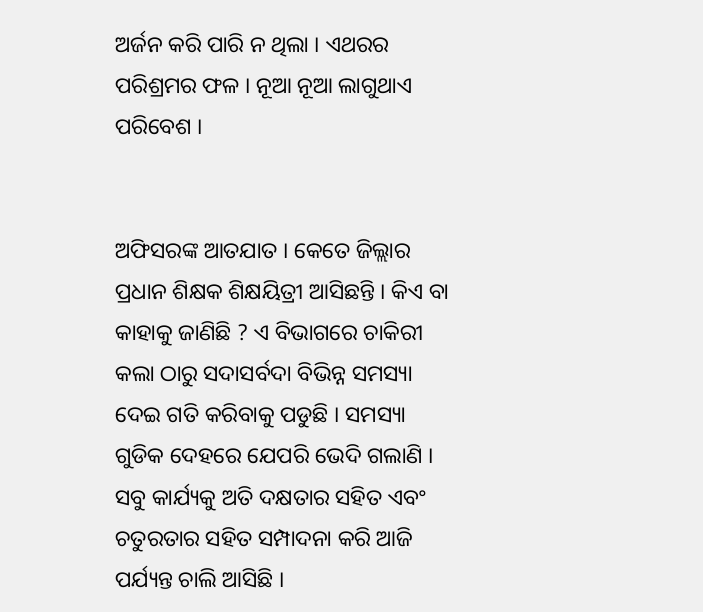ଅର୍ଜନ କରି ପାରି ନ ଥିଲା । ଏଥରର ପରିଶ୍ରମର ଫଳ । ନୂଆ ନୂଆ ଲାଗୁଥାଏ ପରିବେଶ ।


ଅଫିସରଙ୍କ ଆତଯାତ । କେତେ ଜିଲ୍ଲାର ପ୍ରଧାନ ଶିକ୍ଷକ ଶିକ୍ଷୟିତ୍ରୀ ଆସିଛନ୍ତି । କିଏ ବା କାହାକୁ ଜାଣିଛି ? ଏ ବିଭାଗରେ ଚାକିରୀ କଲା ଠାରୁ ସଦାସର୍ବଦା ବିଭିନ୍ନ ସମସ୍ୟା ଦେଇ ଗତି କରିବାକୁ ପଡୁଛି । ସମସ୍ୟା ଗୁଡିକ ଦେହରେ ଯେପରି ଭେଦି ଗଲାଣି । ସବୁ କାର୍ଯ୍ୟକୁ ଅତି ଦକ୍ଷତାର ସହିତ ଏବଂ ଚତୁରତାର ସହିତ ସମ୍ପାଦନା କରି ଆଜି ପର୍ଯ୍ୟନ୍ତ ଚାଲି ଆସିଛି ।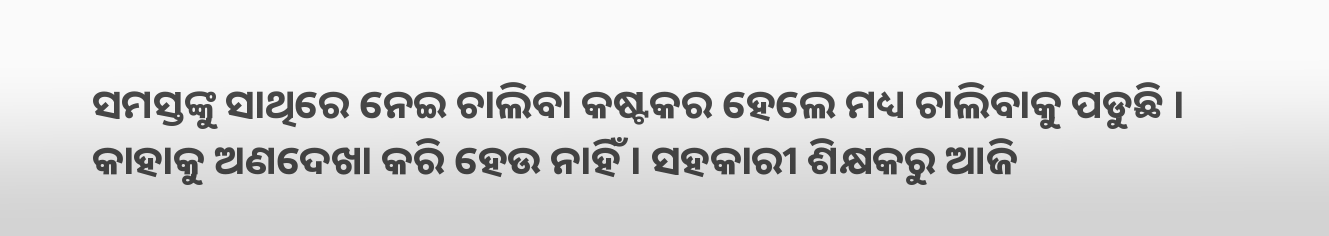ସମସ୍ତଙ୍କୁ ସାଥିରେ ନେଇ ଚାଲିବା କଷ୍ଟକର ହେଲେ ମଧ୍ୟ ଚାଲିବାକୁ ପଡୁଛି । କାହାକୁ ଅଣଦେଖା କରି ହେଉ ନାହିଁ । ସହକାରୀ ଶିକ୍ଷକରୁ ଆଜି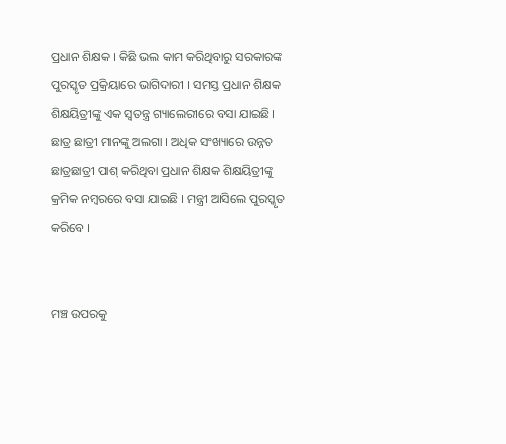ପ୍ରଧାନ ଶିକ୍ଷକ । କିଛି ଭଲ କାମ କରିଥିବାରୁ ସରକାରଙ୍କ ପୁରସ୍କୃତ ପ୍ରକ୍ରିୟାରେ ଭାଗିଦାରୀ । ସମସ୍ତ ପ୍ରଧାନ ଶିକ୍ଷକ ଶିକ୍ଷୟିତ୍ରୀଙ୍କୁ ଏକ ସ୍ଵତନ୍ତ୍ର ଗ୍ୟାଲେରୀରେ ବସା ଯାଇଛି । ଛାତ୍ର ଛାତ୍ରୀ ମାନଙ୍କୁ ଅଲଗା । ଅଧିକ ସଂଖ୍ୟାରେ ଉନ୍ନତ ଛାତ୍ରଛାତ୍ରୀ ପାଶ୍ କରିଥିବା ପ୍ରଧାନ ଶିକ୍ଷକ ଶିକ୍ଷୟିତ୍ରୀଙ୍କୁ କ୍ରମିକ ନମ୍ବରରେ ବସା ଯାଇଛି । ମନ୍ତ୍ରୀ ଆସିଲେ ପୁରସ୍କୃତ କରିବେ ।


ମଞ୍ଚ ଉପରକୁ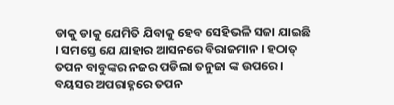ଡାକୁ ଡାକୁ ଯେମିତି ଯିବାକୁ ହେବ ସେହିଭଳି ସଜା ଯାଇଛି । ସମସ୍ତେ ଯେ ଯାହାର ଆସନରେ ବିରାଜମାନ । ହଠାତ୍ ତପନ ବାବୁଙ୍କର ନଜର ପଡିଲା ତନୁଜା ଙ୍କ ଉପରେ । ବୟସର ଅପରାହ୍ନରେ ତପନ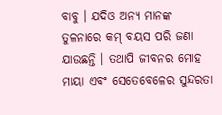ବାବୁ । ଯଦିଓ ଅନ୍ୟ ମାନଙ୍କ ତୁଳନାରେ କମ୍ ବୟସ ପରି ଜଣା ଯାଉଛନ୍ତି । ତଥାପି ଜୀବନର ମୋହ ମାୟା ଏବଂ ସେତେବେଳେର ସୁନ୍ଦରତା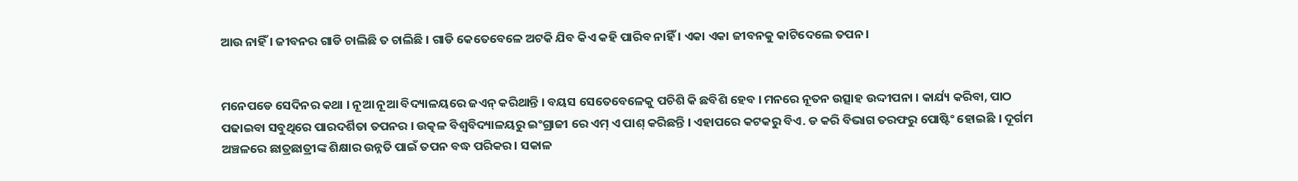ଆଉ ନାହିଁ । ଜୀବନର ଗାଡି ଚାଲିଛି ତ ଚାଲିଛି । ଗାଡି କେତେବେଳେ ଅଟକି ଯିବ କିଏ କହି ପାରିବ ନାହିଁ । ଏକା ଏକା ଜୀବନକୁ କାଟିଦେଲେ ତପନ ।


ମନେପଡେ ସେଦିନର କଥା । ନୂଆ ନୂଆ ବିଦ୍ୟାଳୟରେ ଜଏନ୍ କରିଥାନ୍ତି । ବୟସ ସେତେବେଳେକୁ ପଚିଶି କି ଛବିଶି ହେବ । ମନରେ ନୂତନ ଉତ୍ସାହ ଉଦ୍ଦୀପନା । କାର୍ଯ୍ୟ କରିବା, ପାଠ ପଢାଇବା ସବୁଥିରେ ପାରଦର୍ଶିତା ତପନର । ଉତ୍କଳ ବିଶ୍ୱବିଦ୍ୟାଳୟରୁ ଇଂଗ୍ରାଜୀ ରେ ଏମ୍ ଏ ପାଶ୍ କରିଛନ୍ତି । ଏହାପରେ କଟକରୁ ବିଏ. ଡ କରି ବିଭାଗ ତରଫରୁ ପୋଷ୍ଟିଂ ହୋଇଛି । ଦୂର୍ଗମ ଅଞ୍ଚଳରେ ଛାତ୍ରଛାତ୍ରୀଙ୍କ ଶିକ୍ଷାର ଉନ୍ନତି ପାଇଁ ତପନ ବଦ୍ଧ ପରିକର । ସକାଳ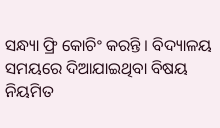ସନ୍ଧ୍ୟା ଫ୍ରି କୋଚିଂ କରନ୍ତି । ବିଦ୍ୟାଳୟ ସମୟରେ ଦିଆଯାଇଥିବା ବିଷୟ ନିୟମିତ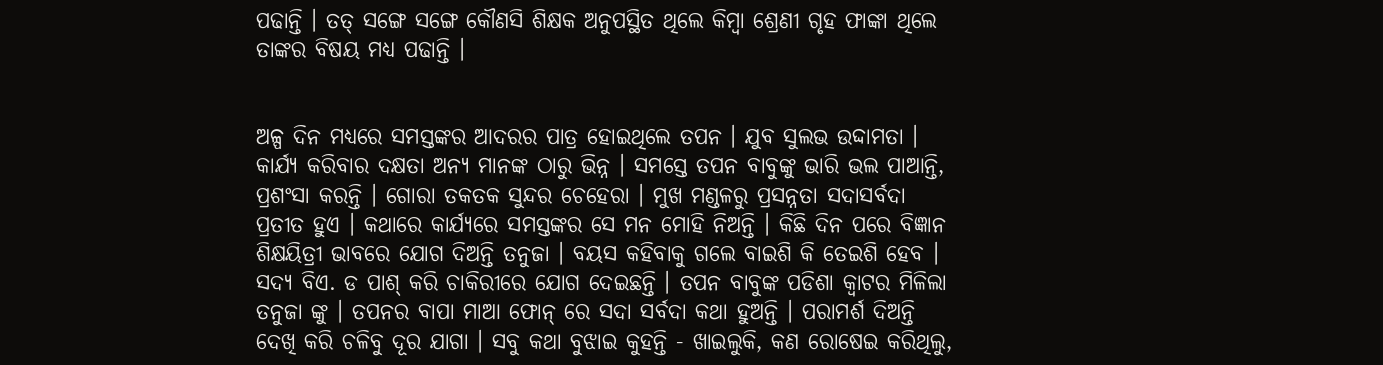ପଢାନ୍ତି । ତତ୍ ସଙ୍ଗେ ସଙ୍ଗେ କୌଣସି ଶିକ୍ଷକ ଅନୁପସ୍ଥିତ ଥିଲେ କିମ୍ବା ଶ୍ରେଣୀ ଗୃହ ଫାଙ୍କା ଥିଲେ ତାଙ୍କର ବିଷୟ ମଧ୍ୟ ପଢାନ୍ତି ।


ଅଳ୍ପ ଦିନ ମଧ୍ୟରେ ସମସ୍ତଙ୍କର ଆଦରର ପାତ୍ର ହୋଇଥିଲେ ତପନ । ଯୁବ ସୁଲଭ ଉଦ୍ଦାମତା । କାର୍ଯ୍ୟ କରିବାର ଦକ୍ଷତା ଅନ୍ୟ ମାନଙ୍କ ଠାରୁ ଭିନ୍ନ । ସମସ୍ତେ ତପନ ବାବୁଙ୍କୁ ଭାରି ଭଲ ପାଆନ୍ତି, ପ୍ରଶଂସା କରନ୍ତି । ଗୋରା ତକତକ ସୁନ୍ଦର ଚେହେରା । ମୁଖ ମଣ୍ଡଳରୁ ପ୍ରସନ୍ନତା ସଦାସର୍ବଦା ପ୍ରତୀତ ହୁଏ । କଥାରେ କାର୍ଯ୍ୟରେ ସମସ୍ତଙ୍କର ସେ ମନ ମୋହି ନିଅନ୍ତି । କିଛି ଦିନ ପରେ ବିଜ୍ଞାନ ଶିକ୍ଷୟିତ୍ରୀ ଭାବରେ ଯୋଗ ଦିଅନ୍ତି ତନୁଜା । ବୟସ କହିବାକୁ ଗଲେ ବାଇଶି କି ତେଇଶି ହେବ । ସଦ୍ୟ ବିଏ. ଡ ପାଶ୍ କରି ଚାକିରୀରେ ଯୋଗ ଦେଇଛନ୍ତି । ତପନ ବାବୁଙ୍କ ପଡିଶା କ୍ବାଟର ମିଳିଲା ତନୁଜା ଙ୍କୁ । ତପନର ବାପା ମାଆ ଫୋନ୍ ରେ ସଦା ସର୍ବଦା କଥା ହୁଅନ୍ତି । ପରାମର୍ଶ ଦିଅନ୍ତି ଦେଖି କରି ଚଳିବୁ ଦୂର ଯାଗା । ସବୁ କଥା ବୁଝାଇ କୁହନ୍ତି - ଖାଇଲୁକି, କଣ ରୋଷେଇ କରିଥିଲୁ,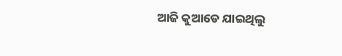ଆଜି କୁଆଡେ ଯାଇଥିଲୁ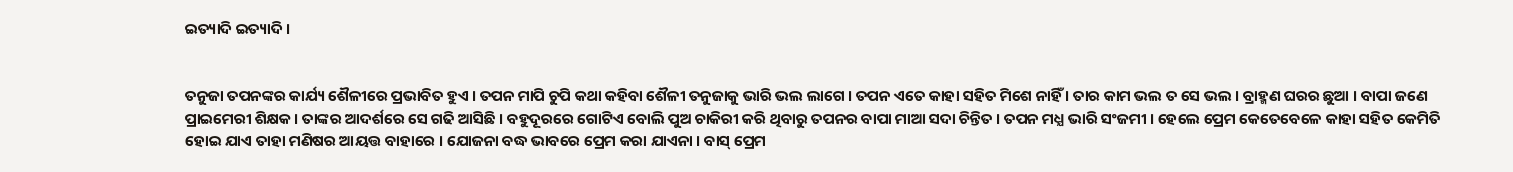ଇତ୍ୟାଦି ଇତ୍ୟାଦି ।


ତନୁଜା ତପନଙ୍କର କାର୍ଯ୍ୟ ଶୈଳୀରେ ପ୍ରଭାବିତ ହୁଏ । ତପନ ମାପି ଚୁପି କଥା କହିବା ଶୈଳୀ ତନୁଜାକୁ ଭାରି ଭଲ ଲାଗେ । ତପନ ଏତେ କାହା ସହିତ ମିଶେ ନାହିଁ । ତାର କାମ ଭଲ ତ ସେ ଭଲ । ବ୍ରାହ୍ମଣ ଘରର ଛୁଆ । ବାପା ଜଣେ ପ୍ରାଇମେରୀ ଶିକ୍ଷକ । ତାଙ୍କର ଆଦର୍ଶରେ ସେ ଗଢି ଆସିଛି । ବହୁଦୂରରେ ଗୋଟିଏ ବୋଲି ପୁଅ ଚାକିରୀ କରି ଥିବାରୁ ତପନର ବାପା ମାଆ ସଦା ଚିନ୍ତିତ । ତପନ ମଧ୍ଯ ଭାରି ସଂଜମୀ । ହେଲେ ପ୍ରେମ କେତେବେଳେ କାହା ସହିତ କେମିତି ହୋଇ ଯାଏ ତାହା ମଣିଷର ଆୟତ୍ତ ବାହାରେ । ଯୋଜନା ବଦ୍ଧ ଭାବରେ ପ୍ରେମ କରା ଯାଏନା । ବାସ୍ ପ୍ରେମ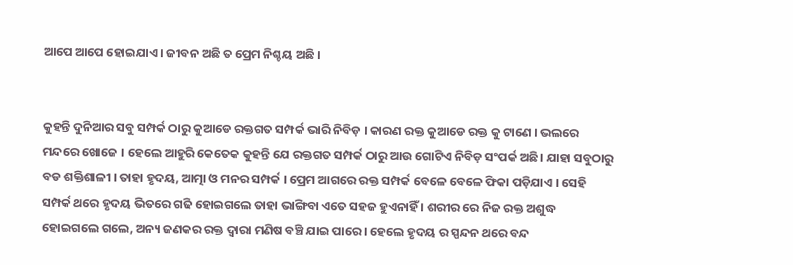ଆପେ ଆପେ ହୋଇଯାଏ । ଜୀବନ ଅଛି ତ ପ୍ରେମ ନିଶ୍ଚୟ ଅଛି ।


କୁହନ୍ତି ଦୁନିଆର ସବୁ ସମ୍ପର୍କ ଠାରୁ କୁଆଡେ ରକ୍ତଗତ ସମ୍ପର୍କ ଭାରି ନିବିଡ଼ । କାରଣ ରକ୍ତ କୁଆଡେ ରକ୍ତ କୁ ଟାଣେ । ଭଲରେ ମନ୍ଦରେ ଖୋଜେ । ହେଲେ ଆହୁରି କେତେକ କୁହନ୍ତି ଯେ ରକ୍ତଗତ ସମ୍ପର୍କ ଠାରୁ ଆଉ ଗୋଟିଏ ନିବିଡ଼ ସଂପର୍କ ଅଛି। ଯାହା ସବୁଠାରୁ ବଡ ଶକ୍ତିଶାଳୀ । ତାହା ହୃଦୟ, ଆତ୍ମା ଓ ମନର ସମ୍ପର୍କ । ପ୍ରେମ ଆଗରେ ରକ୍ତ ସମ୍ପର୍କ ବେଳେ ବେଳେ ଫିକା ପଡ଼ିଯାଏ । ସେହି ସମ୍ପର୍କ ଥରେ ହୃଦୟ ଭିତରେ ଗଢି ହୋଇଗଲେ ତାହା ଭାଙ୍ଗିବା ଏତେ ସହଜ ହୁଏନାହିଁ । ଶରୀର ରେ ନିଜ ରକ୍ତ ଅଶୁଦ୍ଧ ହୋଇଗଲେ ଗଲେ, ଅନ୍ୟ ଜଣକର ରକ୍ତ ଦ୍ବାରା ମଣିଷ ବଞ୍ଚି ଯାଇ ପାରେ । ହେଲେ ହୃଦୟ ର ସ୍ପନ୍ଦନ ଥରେ ବନ୍ଦ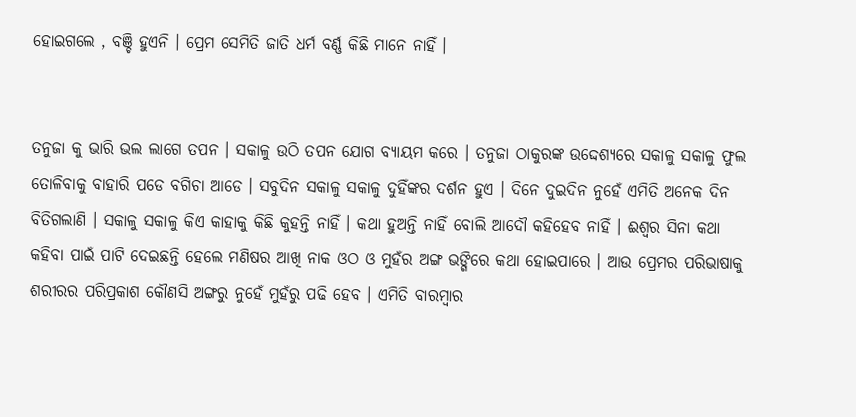ହୋଇଗଲେ , ବଞ୍ଚି ହୁଏନି । ପ୍ରେମ ସେମିତି ଜାତି ଧର୍ମ ବର୍ଣ୍ଣ କିଛି ମାନେ ନାହିଁ ।


ତନୁଜା କୁ ଭାରି ଭଲ ଲାଗେ ତପନ । ସକାଳୁ ଉଠି ତପନ ଯୋଗ ବ୍ୟାୟମ କରେ । ତନୁଜା ଠାକୁରଙ୍କ ଉଦ୍ଦେଶ୍ୟରେ ସକାଳୁ ସକାଳୁ ଫୁଲ ତୋଳିବାକୁ ବାହାରି ପଡେ ବଗିଚା ଆଡେ । ସବୁଦିନ ସକାଳୁ ସକାଳୁ ଦୁହିଁଙ୍କର ଦର୍ଶନ ହୁଏ । ଦିନେ ଦୁଇଦିନ ନୁହେଁ ଏମିତି ଅନେକ ଦିନ ବିତିଗଲାଣି । ସକାଳୁ ସକାଳୁ କିଏ କାହାକୁ କିଛି କୁହନ୍ତି ନାହିଁ । କଥା ହୁଅନ୍ତି ନାହିଁ ବୋଲି ଆଦୌ କହିହେବ ନାହିଁ । ଈଶ୍ବର ସିନା କଥା କହିବା ପାଇଁ ପାଟି ଦେଇଛନ୍ତି ହେଲେ ମଣିଷର ଆଖି ନାକ ଓଠ ଓ ମୁହଁର ଅଙ୍ଗ ଭଙ୍ଗିରେ କଥା ହୋଇପାରେ । ଆଉ ପ୍ରେମର ପରିଭାଷାକୁ ଶରୀରର ପରିପ୍ରକାଶ କୌଣସି ଅଙ୍ଗରୁ ନୁହେଁ ମୁହଁରୁ ପଢି ହେବ । ଏମିତି ବାରମ୍ବାର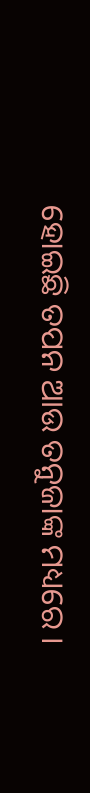ହୋଇଛି ତପନ ଆଉ ତନୁଜାଙ୍କ ମଧ୍ୟରେ ।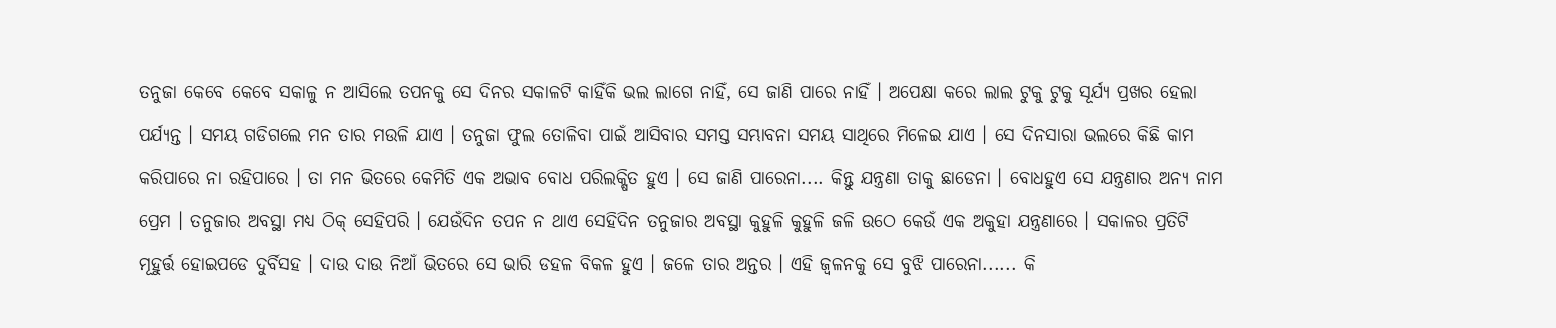ତନୁଜା କେବେ କେବେ ସକାଳୁ ନ ଆସିଲେ ତପନକୁ ସେ ଦିନର ସକାଳଟି କାହିଁକି ଭଲ ଲାଗେ ନାହିଁ, ସେ ଜାଣି ପାରେ ନାହିଁ । ଅପେକ୍ଷା କରେ ଲାଲ ଟୁକୁ ଟୁକୁ ସୂର୍ଯ୍ୟ ପ୍ରଖର ହେଲା ପର୍ଯ୍ୟନ୍ତ । ସମୟ ଗଡିଗଲେ ମନ ତାର ମଉଳି ଯାଏ । ତନୁଜା ଫୁଲ ତୋଳିବା ପାଇଁ ଆସିବାର ସମସ୍ତ ସମ୍ଭାବନା ସମୟ ସାଥିରେ ମିଳେଇ ଯାଏ । ସେ ଦିନସାରା ଭଲରେ କିଛି କାମ କରିପାରେ ନା ରହିପାରେ । ତା ମନ ଭିତରେ କେମିତି ଏକ ଅଭାବ ବୋଧ ପରିଲକ୍ଷିତ ହୁଏ । ସେ ଜାଣି ପାରେନା.... କିନ୍ତୁ ଯନ୍ତ୍ରଣା ତାକୁ ଛାଡେନା । ବୋଧହୁଏ ସେ ଯନ୍ତ୍ରଣାର ଅନ୍ୟ ନାମ ପ୍ରେମ । ତନୁଜାର ଅବସ୍ଥା ମଧ୍ୟ ଠିକ୍ ସେହିପରି । ଯେଉଁଦିନ ତପନ ନ ଥାଏ ସେହିଦିନ ତନୁଜାର ଅବସ୍ଥା କୁହୁଳି କୁହୁଳି ଜଳି ଉଠେ କେଉଁ ଏକ ଅକୁହା ଯନ୍ତ୍ରଣାରେ । ସକାଳର ପ୍ରତିଟି ମୂହୁର୍ତ୍ତ ହୋଇପଡେ ଦୁର୍ବିସହ । ଦାଉ ଦାଉ ନିଆଁ ଭିତରେ ସେ ଭାରି ଡହଳ ବିକଳ ହୁଏ । ଜଳେ ତାର ଅନ୍ତର । ଏହି ଜ୍ବଳନକୁ ସେ ବୁଝି ପାରେନା...... କି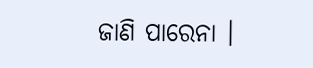ଜାଣି ପାରେନା ।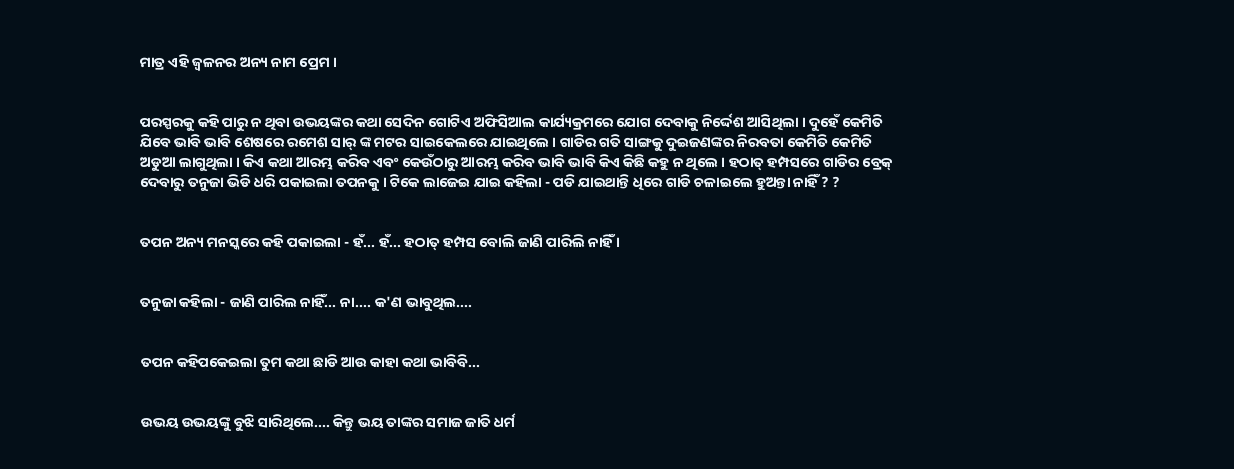ମାତ୍ର ଏହି ଜ୍ବଳନର ଅନ୍ୟ ନାମ ପ୍ରେମ ।


ପରସ୍ପରକୁ କହି ପାରୁ ନ ଥିବା ଉଭୟଙ୍କର କଥା ସେଦିନ ଗୋଟିଏ ଅଫିସିଆଲ କାର୍ଯ୍ୟକ୍ରମରେ ଯୋଗ ଦେବାକୁ ନିର୍ଦ୍ଦେଶ ଆସିଥିଲା । ଦୁହେଁ କେମିତି ଯିବେ ଭାବି ଭାବି ଶେଷରେ ରମେଶ ସାର୍ ଙ୍କ ମଟର ସାଇକେଲରେ ଯାଇଥିଲେ । ଗାଡିର ଗତି ସାଙ୍ଗକୁ ଦୁଇଜଣଙ୍କର ନିରବତା କେମିତି କେମିତି ଅଡୁଆ ଲାଗୁଥିଲା । କିଏ କଥା ଆରମ୍ଭ କରିବ ଏବଂ କେଉଁଠାରୁ ଆରମ୍ଭ କରିବ ଭାବି ଭାବି କିଏ କିଛି କହୁ ନ ଥିଲେ । ହଠାତ୍ ହମ୍ପସରେ ଗାଡିର ବ୍ରେକ୍ ଦେବାରୁ ତନୁଜା ଭିଡି ଧରି ପକାଇଲା ତପନକୁ । ଟିକେ ଲାଜେଇ ଯାଇ କହିଲା - ପଡି ଯାଇଥାନ୍ତି ଧିରେ ଗାଡି ଚଳାଇଲେ ହୁଅନ୍ତା ନାହିଁ ? ?


ତପନ ଅନ୍ୟ ମନସ୍କରେ କହି ପକାଇଲା - ହଁ... ହଁ... ହଠାତ୍ ହମ୍ପସ ବୋଲି ଜାଣି ପାରିଲି ନାହିଁ ।


ତନୁଜା କହିଲା - ଜାଣି ପାରିଲ ନାହିଁ... ନା.... କ'ଣ ଭାବୁଥିଲ....


ତପନ କହିପକେଇଲା ତୁମ କଥା ଛାଡି ଆଉ କାହା କଥା ଭାବିବି...


ଉଭୟ ଉଭୟଙ୍କୁ ବୁଝି ସାରିଥିଲେ.... କିନ୍ତୁ ଭୟ ତାଙ୍କର ସମାଜ ଜାତି ଧର୍ମ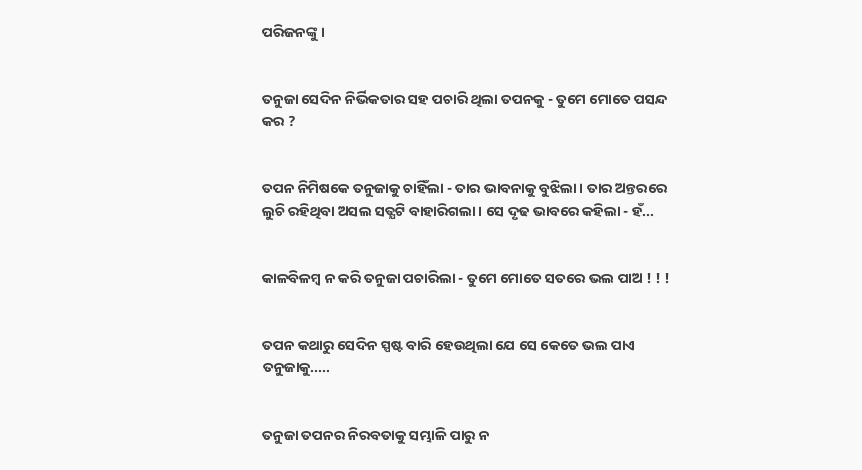ପରିଜନଙ୍କୁ ।


ତନୁଜା ସେଦିନ ନିର୍ଭିକତାର ସହ ପଚାରି ଥିଲା ତପନକୁ - ତୁମେ ମୋତେ ପସନ୍ଦ କର ?


ତପନ ନିମିଷକେ ତନୁଜାକୁ ଚାହିଁଲା - ତାର ଭାବନାକୁ ବୁଝିଲା । ତାର ଅନ୍ତରରେ ଲୁଚି ରହିଥିବା ଅସଲ ସତ୍ଯଟି ବାହାରିଗଲା । ସେ ଦୃଢ ଭାବରେ କହିଲା - ହଁ...


କାଳବିଳମ୍ବ ନ କରି ତନୁଜା ପଚାରିଲା - ତୁମେ ମୋତେ ସତରେ ଭଲ ପାଅ ! ! !


ତପନ କଥାରୁ ସେଦିନ ସ୍ପଷ୍ଟ ବାରି ହେଉଥିଲା ଯେ ସେ କେତେ ଭଲ ପାଏ ତନୁଜାକୁ.....


ତନୁଜା ତପନର ନିରବତାକୁ ସମ୍ଭାଳି ପାରୁ ନ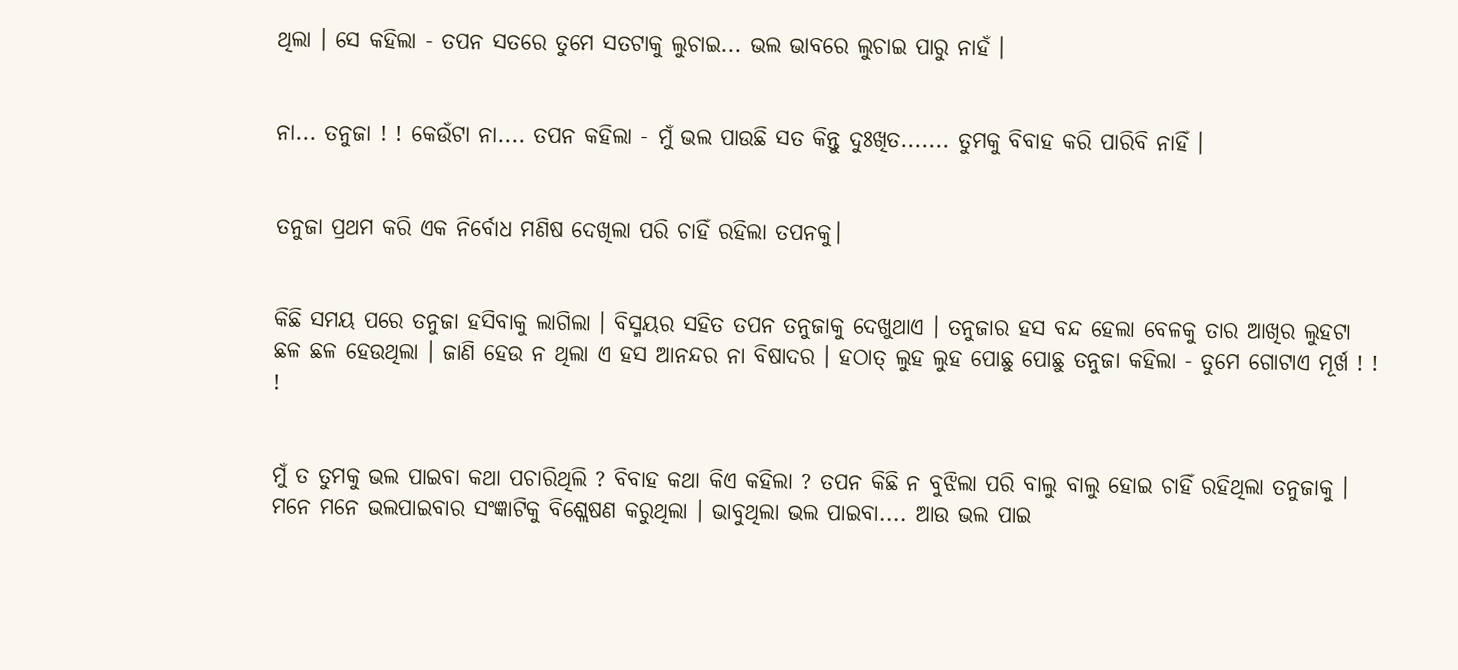ଥିଲା । ସେ କହିଲା - ତପନ ସତରେ ତୁମେ ସତଟାକୁ ଲୁଚାଇ... ଭଲ ଭାବରେ ଲୁଚାଇ ପାରୁ ନାହଁ ।


ନା... ତନୁଜା ! ! କେଉଁଟା ନା.... ତପନ କହିଲା - ମୁଁ ଭଲ ପାଉଛି ସତ କିନ୍ତୁ ଦୁଃଖିତ....... ତୁମକୁ ବିବାହ କରି ପାରିବି ନାହିଁ ।


ତନୁଜା ପ୍ରଥମ କରି ଏକ ନିର୍ବୋଧ ମଣିଷ ଦେଖିଲା ପରି ଚାହିଁ ରହିଲା ତପନକୁ।


କିଛି ସମୟ ପରେ ତନୁଜା ହସିବାକୁ ଲାଗିଲା । ବିସ୍ମୟର ସହିତ ତପନ ତନୁଜାକୁ ଦେଖୁଥାଏ । ତନୁଜାର ହସ ବନ୍ଦ ହେଲା ବେଳକୁ ତାର ଆଖିର ଲୁହଟା ଛଳ ଛଳ ହେଉଥିଲା । ଜାଣି ହେଉ ନ ଥିଲା ଏ ହସ ଆନନ୍ଦର ନା ବିଷାଦର । ହଠାତ୍ ଲୁହ ଲୁହ ପୋଛୁ ପୋଛୁ ତନୁଜା କହିଲା - ତୁମେ ଗୋଟାଏ ମୂର୍ଖ ! ! !


ମୁଁ ତ ତୁମକୁ ଭଲ ପାଇବା କଥା ପଚାରିଥିଲି ? ବିବାହ କଥା କିଏ କହିଲା ? ତପନ କିଛି ନ ବୁଝିଲା ପରି ବାଲୁ ବାଲୁ ହୋଇ ଚାହିଁ ରହିଥିଲା ତନୁଜାକୁ । ମନେ ମନେ ଭଲପାଇବାର ସଂଜ୍ଞାଟିକୁ ବିଶ୍ଲେଷଣ କରୁଥିଲା । ଭାବୁଥିଲା ଭଲ ପାଇବା.... ଆଉ ଭଲ ପାଇ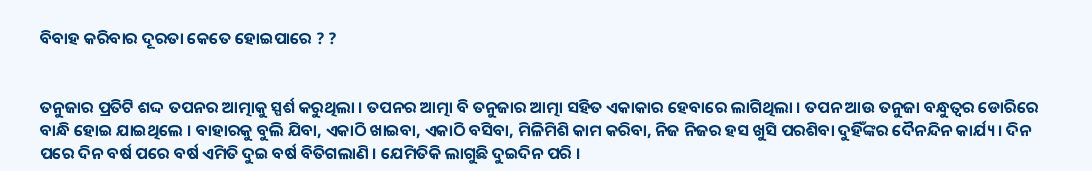ବିବାହ କରିବାର ଦୂରତା କେତେ ହୋଇପାରେ ? ?


ତନୁଜାର ପ୍ରତିଟି ଶଦ୍ଦ ତପନର ଆତ୍ମାକୁ ସ୍ପର୍ଶ କରୁଥିଲା । ତପନର ଆତ୍ମା ବି ତନୁଜାର ଆତ୍ମା ସହିତ ଏକାକାର ହେବାରେ ଲାଗିଥିଲା । ତପନ ଆଉ ତନୁଜା ବନ୍ଧୁତ୍ବର ଡୋରିରେ ବାନ୍ଧି ହୋଇ ଯାଇଥିଲେ । ବାହାରକୁ ବୁଲି ଯିବା, ଏକାଠି ଖାଇବା, ଏକାଠି ବସିବା, ମିଳିମିଶି କାମ କରିବା, ନିଜ ନିଜର ହସ ଖୁସି ପରଶିବା ଦୁହିଁଙ୍କର ଦୈନନ୍ଦିନ କାର୍ଯ୍ୟ । ଦିନ ପରେ ଦିନ ବର୍ଷ ପରେ ବର୍ଷ ଏମିତି ଦୁଇ ବର୍ଷ ବିତିଗଲାଣି । ଯେମିତିକି ଲାଗୁଛି ଦୁଇଦିନ ପରି ।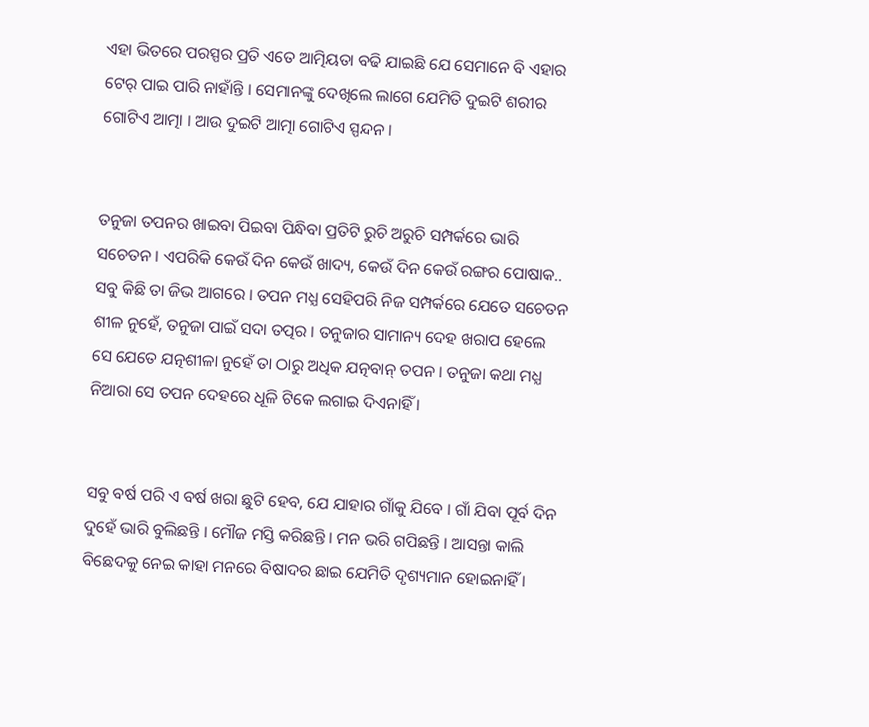ଏହା ଭିତରେ ପରସ୍ପର ପ୍ରତି ଏତେ ଆତ୍ମିୟତା ବଢି ଯାଇଛି ଯେ ସେମାନେ ବି ଏହାର ଟେର୍ ପାଇ ପାରି ନାହାଁନ୍ତି । ସେମାନଙ୍କୁ ଦେଖିଲେ ଲାଗେ ଯେମିତି ଦୁଇଟି ଶରୀର ଗୋଟିଏ ଆତ୍ମା । ଆଉ ଦୁଇଟି ଆତ୍ମା ଗୋଟିଏ ସ୍ପନ୍ଦନ ।


ତନୁଜା ତପନର ଖାଇବା ପିଇବା ପିନ୍ଧିବା ପ୍ରତିଟି ରୁଚି ଅରୁଚି ସମ୍ପର୍କରେ ଭାରି ସଚେତନ । ଏପରିକି କେଉଁ ଦିନ କେଉଁ ଖାଦ୍ୟ, କେଉଁ ଦିନ କେଉଁ ରଙ୍ଗର ପୋଷାକ.. ସବୁ କିଛି ତା ଜିଭ ଆଗରେ । ତପନ ମଧ୍ଯ ସେହିପରି ନିଜ ସମ୍ପର୍କରେ ଯେତେ ସଚେତନ ଶୀଳ ନୁହେଁ, ତନୁଜା ପାଇଁ ସଦା ତତ୍ପର । ତନୁଜାର ସାମାନ୍ୟ ଦେହ ଖରାପ ହେଲେ ସେ ଯେତେ ଯତ୍ନଶୀଳା ନୁହେଁ ତା ଠାରୁ ଅଧିକ ଯତ୍ନବାନ୍ ତପନ । ତନୁଜା କଥା ମଧ୍ଯ ନିଆରା ସେ ତପନ ଦେହରେ ଧୂଳି ଟିକେ ଲଗାଇ ଦିଏନାହିଁ ।


ସବୁ ବର୍ଷ ପରି ଏ ବର୍ଷ ଖରା ଛୁଟି ହେବ, ଯେ ଯାହାର ଗାଁକୁ ଯିବେ । ଗାଁ ଯିବା ପୂର୍ବ ଦିନ ଦୁହେଁ ଭାରି ବୁଲିଛନ୍ତି । ମୌଜ ମସ୍ତି କରିଛନ୍ତି । ମନ ଭରି ଗପିଛନ୍ତି । ଆସନ୍ତା କାଲି ବିଛେଦକୁ ନେଇ କାହା ମନରେ ବିଷାଦର ଛାଇ ଯେମିତି ଦୃଶ୍ୟମାନ ହୋଇନାହିଁ ।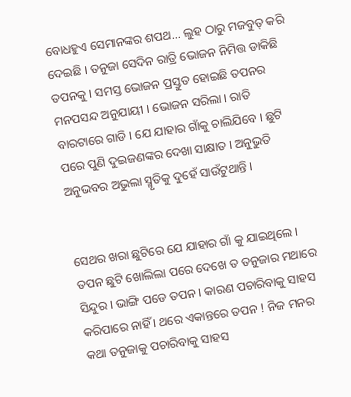ବୋଧହୁଏ ସେମାନଙ୍କର ଶପଥ... ଲୁହ ଠାରୁ ମଜବୁତ୍ କରି ଦେଇଛି । ତନୁଜା ସେଦିନ ରାତ୍ରି ଭୋଜନ ନିମିତ୍ତ ଡାକିଛି ତପନକୁ । ସମସ୍ତ ଭୋଜନ ପ୍ରସ୍ତୁତ ହୋଇଛି ତପନର ମନପସନ୍ଦ ଅନୁଯାୟୀ । ଭୋଜନ ସରିଲା । ରାତି ବାରଟାରେ ଗାଡି । ଯେ ଯାହାର ଗାଁକୁ ଚାଲିଯିବେ । ଛୁଟି ପରେ ପୁଣି ଦୁଇଜଣଙ୍କର ଦେଖା ସାକ୍ଷାତ । ଅନୁଭୁତି ଅନୁଭବର ଅଭୁଲା ସ୍ମୃତିକୁ ଦୁହେଁ ସାଉଁଟୁଥାନ୍ତି ।


ସେଥର ଖରା ଛୁଟିରେ ଯେ ଯାହାର ଗାଁ କୁ ଯାଇଥିଲେ । ତପନ ଛୁଟି ଖୋଲିଲା ପରେ ଦେଖେ ତ ତନୁଜାର ମଥାରେ ସିନ୍ଦୁର । ଭାଙ୍ଗି ପଡେ ତପନ । କାରଣ ପଚାରିବାକୁ ସାହସ କରିପାରେ ନାହିଁ । ଥରେ ଏକାନ୍ତରେ ତପନ ! ନିଜ ମନର କଥା ତନୁଜାକୁ ପଚାରିବାକୁ ସାହସ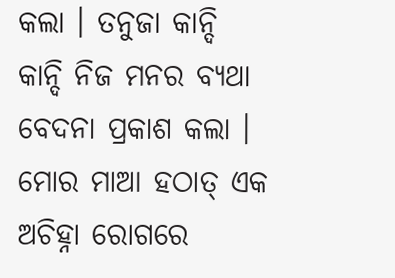କଲା । ତନୁଜା କାନ୍ଦି କାନ୍ଦି ନିଜ ମନର ବ୍ୟଥା ବେଦନା ପ୍ରକାଶ କଲା । ମୋର ମାଆ ହଠାତ୍ ଏକ ଅଚିହ୍ନା ରୋଗରେ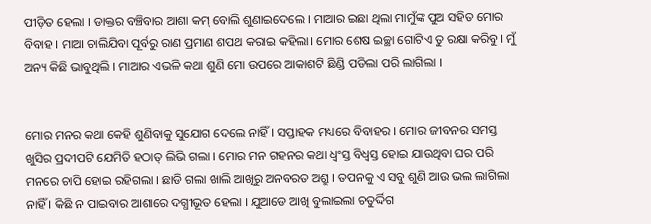ପୀଡ଼ିତ ହେଲା । ଡାକ୍ତର ବଞ୍ଚିବାର ଆଶା କମ୍ ବୋଲି ଶୁଣାଇଦେଲେ । ମାଆର ଇଛା ଥିଲା ମାମୁଁଙ୍କ ପୁଅ ସହିତ ମୋର ବିବାହ । ମାଆ ଚାଲିଯିବା ପୂର୍ବରୁ ରାଣ ପ୍ରମାଣ ଶପଥ କରାଇ କହିଲା। ମୋର ଶେଷ ଇଚ୍ଛା ଗୋଟିଏ ତୁ ରକ୍ଷା କରିବୁ । ମୁଁ ଅନ୍ୟ କିଛି ଭାବୁଥିଲି । ମାଆର ଏଭଳି କଥା ଶୁଣି ମୋ ଉପରେ ଆକାଶଟି ଛିଣ୍ଡି ପଡିଲା ପରି ଲାଗିଲା ।


ମୋର ମନର କଥା କେହି ଶୁଣିବାକୁ ସୁଯୋଗ ଦେଲେ ନାହିଁ । ସପ୍ତାହକ ମଧ୍ୟରେ ବିବାହର । ମୋର ଜୀବନର ସମସ୍ତ ଖୁସିର ପ୍ରଦୀପଟି ଯେମିତି ହଠାତ୍ ଲିଭି ଗଲା । ମୋର ମନ ଗହନର କଥା ଧ୍ବଂସ୍ତ ବିଧ୍ବସ୍ତ ହୋଇ ଯାଉଥିବା ଘର ପରି ମନରେ ଚାପି ହୋଇ ରହିଗଲା । ଛାଡି ଗଲା ଖାଲି ଆଖିରୁ ଅନବରତ ଅଶ୍ରୁ । ତପନକୁ ଏ ସବୁ ଶୁଣି ଆଉ ଭଲ ଲାଗିଲା ନାହିଁ । କିଛି ନ ପାଇବାର ଆଶାରେ ଦଗ୍ଧୀଭୂତ ହେଲା । ଯୁଆଡେ ଆଖି ବୁଲାଇଲା ଚତୁର୍ଦ୍ଦିଗ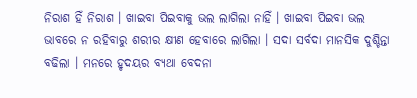ନିରାଶ ହିଁ ନିରାଶ । ଖାଇବା ପିଇବାକୁ ଭଲ ଲାଗିଲା ନାହିଁ । ଖାଇବା ପିଇବା ଭଲ ଭାବରେ ନ ରହିବାରୁ ଶରୀର କ୍ଷୀଣ ହେବାରେ ଲାଗିଲା । ସଦା ସର୍ବଦା ମାନସିକ ଦୁଶ୍ଚିନ୍ତା ବଢିଲା । ମନରେ ହୃଦୟର ବ୍ୟଥା ବେଦନା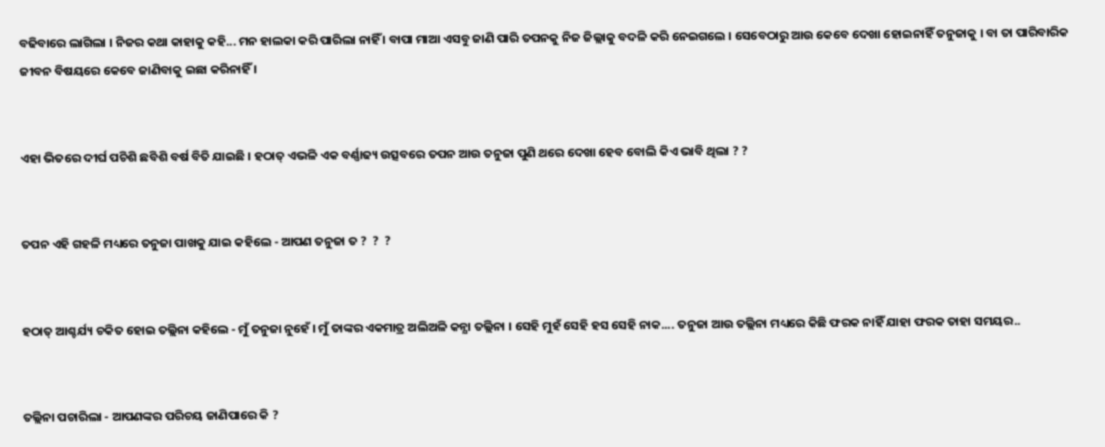ବଢିବାରେ ଲାଗିଲା । ନିଜର କଥା କାହାକୁ କହି... ମନ ହାଲକା କରି ପାରିଲା ନାହିଁ । ବାପା ମାଆ ଏସବୁ ଜାଣି ପାରି ତପନକୁ ନିଜ ଜିଲ୍ଲାକୁ ବଦଳି କରି ନେଇଗଲେ । ସେବେଠାରୁ ଆଉ କେବେ ଦେଖା ହୋଇନାହିଁ ତନୁଜାକୁ । ବା ତା ପାରିବାରିକ ଜୀବନ ବିଷୟରେ କେବେ ଜାଣିବାକୁ ଇଛା କରିନାହିଁ ।


ଏହା ଭିତରେ ଦୀର୍ଘ ପଚିଶି ଛବିଶି ବର୍ଷ ବିତି ଯାଇଛି । ହଠାତ୍ ଏଭଳି ଏକ ବର୍ଣ୍ଣାଢ୍ୟ ଉତ୍ସବରେ ତପନ ଆଉ ତନୁଜା ପୁଣି ଥରେ ଦେଖା ହେବ ବୋଲି କିଏ ଭାବି ଥିଲା ? ?


ତପନ ଏହି ଗହଳି ମଧ୍ୟରେ ତନୁଜା ପାଖକୁ ଯାଇ କହିଲେ - ଆପଣ ତନୁଜା ତ ?  ?  ?


ହଠାତ୍ ଆଶ୍ଚର୍ଯ୍ୟ ଚକିତ ହୋଇ ତଲ୍ଲିନା କହିଲେ - ମୁଁ ତନୁଜା ନୁହେଁ । ମୁଁ ତାଙ୍କର ଏକମାତ୍ର ଅଲିଅଳି କନ୍ଯା ତଲ୍ଲିନା । ସେହି ମୁହଁ ସେହି ହସ ସେହି ନାକ.... ତନୁଜା ଆଉ ତଲ୍ଲିନା ମଧ୍ୟରେ କିଛି ଫରକ ନାହିଁ ଯାହା ଫରକ ତାହା ସମୟର..


ତଲ୍ଲିନା ପଚାରିଲା - ଆପଣଙ୍କର ପରିଚୟ ଜାଣିପାରେ କି ?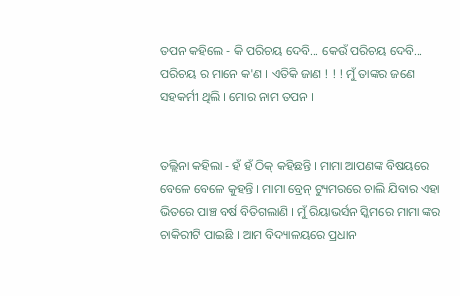ତପନ କହିଲେ - କି ପରିଚୟ ଦେବି... କେଉଁ ପରିଚୟ ଦେବି... ପରିଚୟ ର ମାନେ କ'ଣ । ଏତିକି ଜାଣ ! ! ! ମୁଁ ତାଙ୍କର ଜଣେ ସହକର୍ମୀ ଥିଲି । ମୋର ନାମ ତପନ ।


ତଲ୍ଲିନା କହିଲା - ହଁ ହଁ ଠିକ୍ କହିଛନ୍ତି । ମାମା ଆପଣଙ୍କ ବିଷୟରେ ବେଳେ ବେଳେ କୁହନ୍ତି । ମାମା ବ୍ରେନ୍ ଟ୍ୟୁମରରେ ଚାଲି ଯିବାର ଏହା ଭିତରେ ପାଞ୍ଚ ବର୍ଷ ବିତିଗଲାଣି । ମୁଁ ରିୟାଭର୍ସନ ସ୍କିମରେ ମାମା ଙ୍କର ଚାକିରୀଟି ପାଇଛି । ଆମ ବିଦ୍ୟାଳୟରେ ପ୍ରଧାନ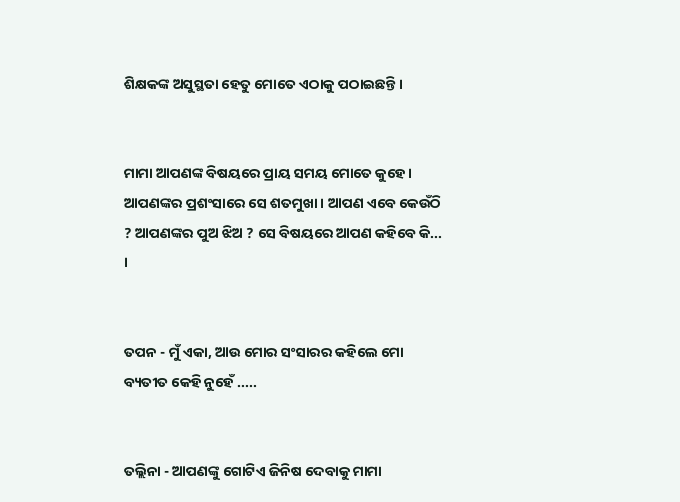ଶିକ୍ଷକଙ୍କ ଅସୁସ୍ଥତା ହେତୁ ମୋତେ ଏଠାକୁ ପଠାଇଛନ୍ତି ।


ମାମା ଆପଣଙ୍କ ବିଷୟରେ ପ୍ରାୟ ସମୟ ମୋତେ କୁହେ । ଆପଣଙ୍କର ପ୍ରଶଂସାରେ ସେ ଶତମୁଖା । ଆପଣ ଏବେ କେଉଁଠି ? ଆପଣଙ୍କର ପୁଅ ଝିଅ ? ସେ ବିଷୟରେ ଆପଣ କହିବେ କି... ।


ତପନ - ମୁଁ ଏକା, ଆଉ ମୋର ସଂସାରର କହିଲେ ମୋ ବ୍ୟତୀତ କେହି ନୁହେଁ .....


ତଲ୍ଲିନା - ଆପଣଙ୍କୁ ଗୋଟିଏ ଜିନିଷ ଦେବାକୁ ମାମା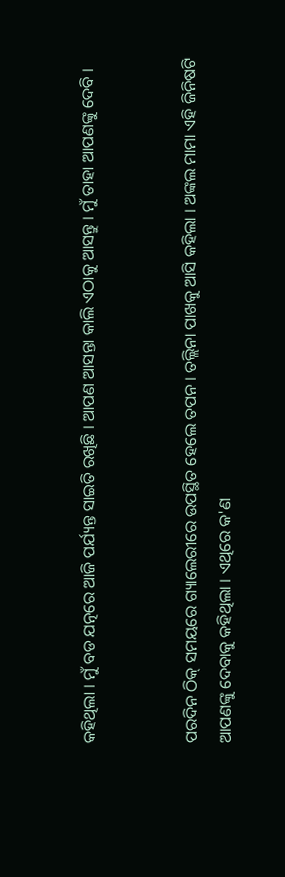କହିଥିଲା । ମୁଁ ବଡ ଯତ୍ନରେ ଆଜି ପର୍ଯ୍ୟନ୍ତ ସାଇତି ରଖିଛି । ଆପଣ ଆସନ୍ତା କାଲି ଏଠାକୁ ଆସନ୍ତୁ । ମୁଁ ତାହା ଆପଣଙ୍କୁ ଦେବି ।


ପରଦିନ ଠିକ୍ ସମୟରେ ଗ୍ୟାଲେରୀରେ ଉପସ୍ଥିତ ହେଲେ ତପନ । ତଲ୍ଲିନା ପାଖକୁ ଆସି କହିଲା । ଅଙ୍କଲ ମାମା ଏହି ଜିନିଷଟି ଆପଣଙ୍କୁ ଦେବାକୁ କହିଥିଲା । ଏଥିରେ କ'ଣ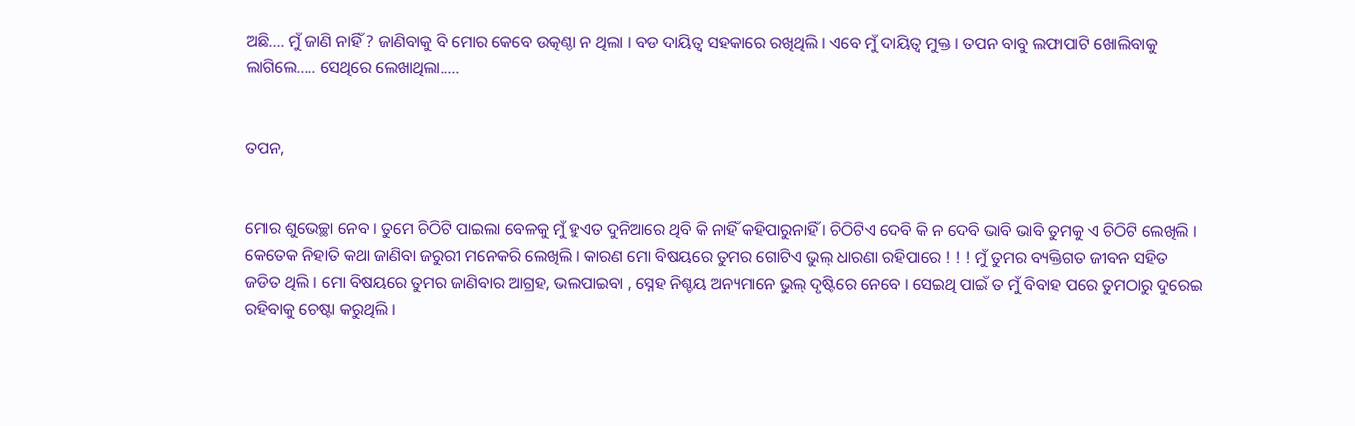ଅଛି.... ମୁଁ ଜାଣି ନାହିଁ ? ଜାଣିବାକୁ ବି ମୋର କେବେ ଉତ୍କଣ୍ଠା ନ ଥିଲା । ବଡ ଦାୟିତ୍ବ ସହକାରେ ରଖିଥିଲି । ଏବେ ମୁଁ ଦାୟିତ୍ବ ମୁକ୍ତ । ତପନ ବାବୁ ଲଫାପାଟି ଖୋଲିବାକୁ ଲାଗିଲେ..... ସେଥିରେ ଲେଖାଥିଲା.....


ତପନ,


ମୋର ଶୁଭେଚ୍ଛା ନେବ । ତୁମେ ଚିଠିଟି ପାଇଲା ବେଳକୁ ମୁଁ ହୁଏତ ଦୁନିଆରେ ଥିବି କି ନାହିଁ କହିପାରୁନାହିଁ । ଚିଠିଟିଏ ଦେବି କି ନ ଦେବି ଭାବି ଭାବି ତୁମକୁ ଏ ଚିଠିଟି ଲେଖିଲି । କେତେକ ନିହାତି କଥା ଜାଣିବା ଜରୁରୀ ମନେକରି ଲେଖିଲି । କାରଣ ମୋ ବିଷୟରେ ତୁମର ଗୋଟିଏ ଭୁଲ୍ ଧାରଣା ରହିପାରେ ! ! ! ମୁଁ ତୁମର ବ୍ୟକ୍ତିଗତ ଜୀବନ ସହିତ ଜଡିତ ଥିଲି । ମୋ ବିଷୟରେ ତୁମର ଜାଣିବାର ଆଗ୍ରହ, ଭଲପାଇବା , ସ୍ନେହ ନିଶ୍ଚୟ ଅନ୍ୟମାନେ ଭୁଲ୍ ଦୃଷ୍ଟିରେ ନେବେ । ସେଇଥି ପାଇଁ ତ ମୁଁ ବିବାହ ପରେ ତୁମଠାରୁ ଦୁରେଇ ରହିବାକୁ ଚେଷ୍ଟା କରୁଥିଲି ।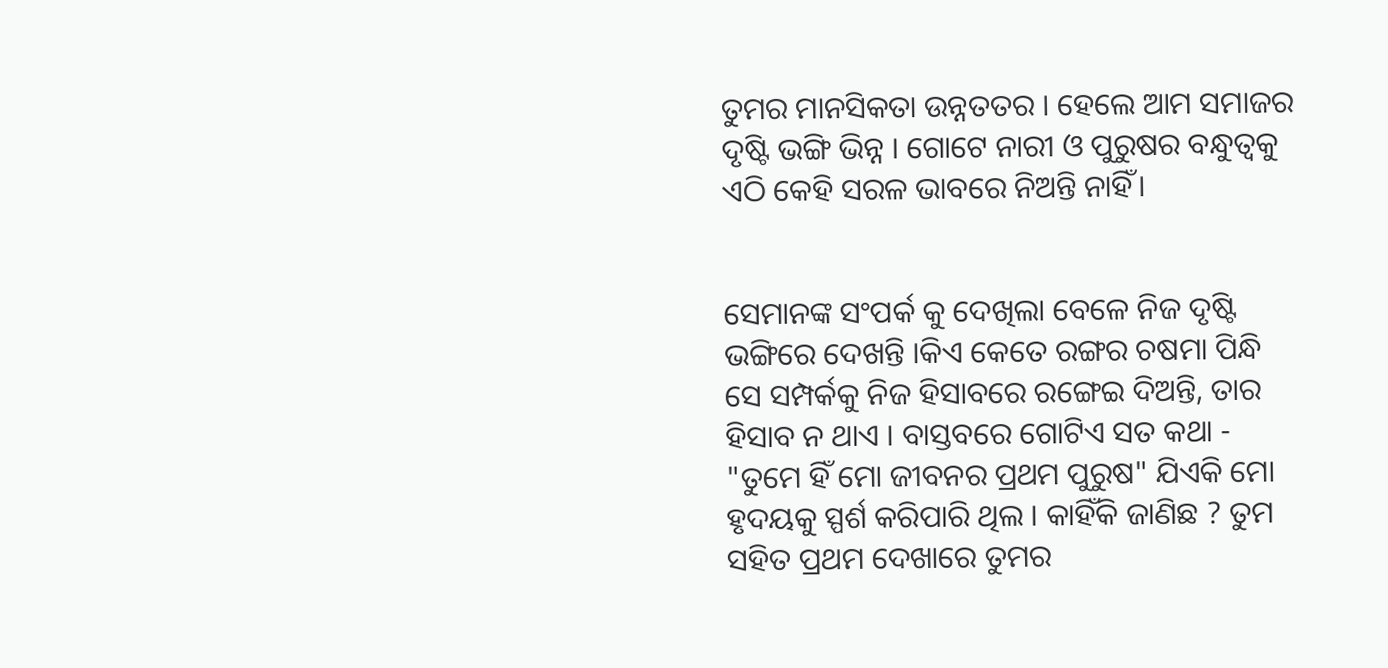ତୁମର ମାନସିକତା ଉନ୍ନତତର । ହେଲେ ଆମ ସମାଜର ଦୃଷ୍ଟି ଭଙ୍ଗି ଭିନ୍ନ । ଗୋଟେ ନାରୀ ଓ ପୁରୁଷର ବନ୍ଧୁତ୍ୱକୁ ଏଠି କେହି ସରଳ ଭାବରେ ନିଅନ୍ତି ନାହିଁ।


ସେମାନଙ୍କ ସଂପର୍କ କୁ ଦେଖିଲା ବେଳେ ନିଜ ଦୃଷ୍ଟି ଭଙ୍ଗିରେ ଦେଖନ୍ତି ।କିଏ କେତେ ରଙ୍ଗର ଚଷମା ପିନ୍ଧି ସେ ସମ୍ପର୍କକୁ ନିଜ ହିସାବରେ ରଙ୍ଗେଇ ଦିଅନ୍ତି, ତାର ହିସାବ ନ ଥାଏ । ବାସ୍ତବରେ ଗୋଟିଏ ସତ କଥା - "ତୁମେ ହିଁ ମୋ ଜୀବନର ପ୍ରଥମ ପୁରୁଷ" ଯିଏକି ମୋ ହୃଦୟକୁ ସ୍ପର୍ଶ କରିପାରି ଥିଲ । କାହିଁକି ଜାଣିଛ ? ତୁମ ସହିତ ପ୍ରଥମ ଦେଖାରେ ତୁମର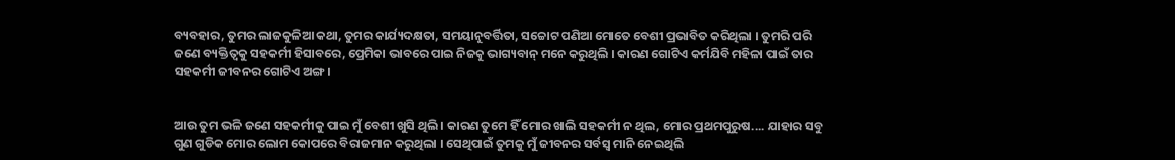ବ୍ୟବହାର, ତୁମର ଲାଜକୁଳିଆ କଥା, ତୁମର କାର୍ଯ୍ୟଦକ୍ଷତା, ସମୟାନୁବର୍ତ୍ତିତା, ସଚ୍ଚୋଟ ପଣିଆ ମୋତେ ବେଶୀ ପ୍ରଭାବିତ କରିଥିଲା । ତୁମରି ପରି ଜଣେ ବ୍ୟକ୍ତିତ୍ୱକୁ ସହକର୍ମୀ ହିସାବରେ, ପ୍ରେମିକା ଭାବରେ ପାଇ ନିଜକୁ ଭାଗ୍ୟବାନ୍ ମନେ କରୁଥିଲି । କାରଣ ଗୋଟିଏ କର୍ମଯିବି ମହିଳା ପାଇଁ ତାର ସହକର୍ମୀ ଜୀବନର ଗୋଟିଏ ଅଙ୍ଗ।


ଆଉ ତୁମ ଭଳି ଜଣେ ସହକର୍ମୀକୁ ପାଇ ମୁଁ ବେଶୀ ଖୁସି ଥିଲି। କାରଣ ତୁମେ ହିଁ ମୋର ଖାଲି ସହକର୍ମୀ ନ ଥିଲ, ମୋର ପ୍ରଥମପୁରୁଷ.... ଯାହାର ସବୁ ଗୁଣ ଗୁଡିକ ମୋର ଲୋମ କୋପରେ ବିରାଜମାନ କରୁଥିଲା । ସେଥିପାଇଁ ତୁମକୁ ମୁଁ ଜୀବନର ସର୍ବସ୍ବ ମାନି ନେଇଥିଲି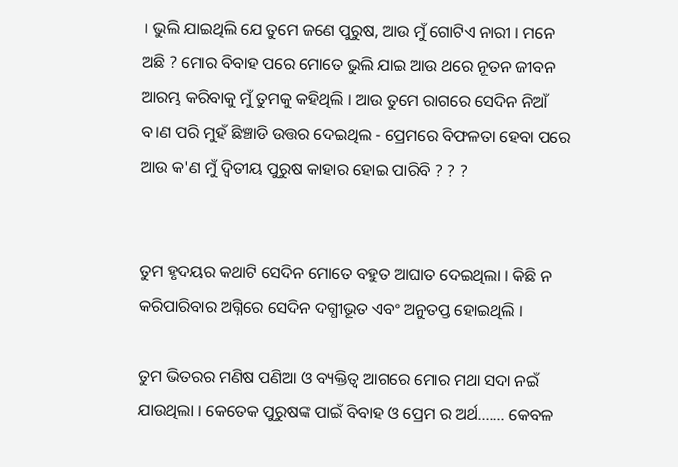। ଭୁଲି ଯାଇଥିଲି ଯେ ତୁମେ ଜଣେ ପୁରୁଷ, ଆଉ ମୁଁ ଗୋଟିଏ ନାରୀ । ମନେ ଅଛି ? ମୋର ବିବାହ ପରେ ମୋତେ ଭୁଲି ଯାଇ ଆଉ ଥରେ ନୂତନ ଜୀବନ ଆରମ୍ଭ କରିବାକୁ ମୁଁ ତୁମକୁ କହିଥିଲି । ଆଉ ତୁମେ ରାଗରେ ସେଦିନ ନିଆଁ ବ।ଣ ପରି ମୁହଁ ଛିଞ୍ଚାଡି ଉତ୍ତର ଦେଇଥିଲ - ପ୍ରେମରେ ବିଫଳତା ହେବା ପରେ ଆଉ କ'ଣ ମୁଁ ଦ୍ବିତୀୟ ପୁରୁଷ କାହାର ହୋଇ ପାରିବି ? ? ?


ତୁମ ହୃଦୟର କଥାଟି ସେଦିନ ମୋତେ ବହୁତ ଆଘାତ ଦେଇଥିଲା । କିଛି ନ କରିପାରିବାର ଅଗ୍ନିରେ ସେଦିନ ଦଗ୍ଧୀଭୂତ ଏବଂ ଅନୁତପ୍ତ ହୋଇଥିଲି ।

ତୁମ ଭିତରର ମଣିଷ ପଣିଆ ଓ ବ୍ୟକ୍ତିତ୍ଵ ଆଗରେ ମୋର ମଥା ସଦା ନଇଁ ଯାଉଥିଲା । କେତେକ ପୁରୁଷଙ୍କ ପାଇଁ ବିବାହ ଓ ପ୍ରେମ ର ଅର୍ଥ....... କେବଳ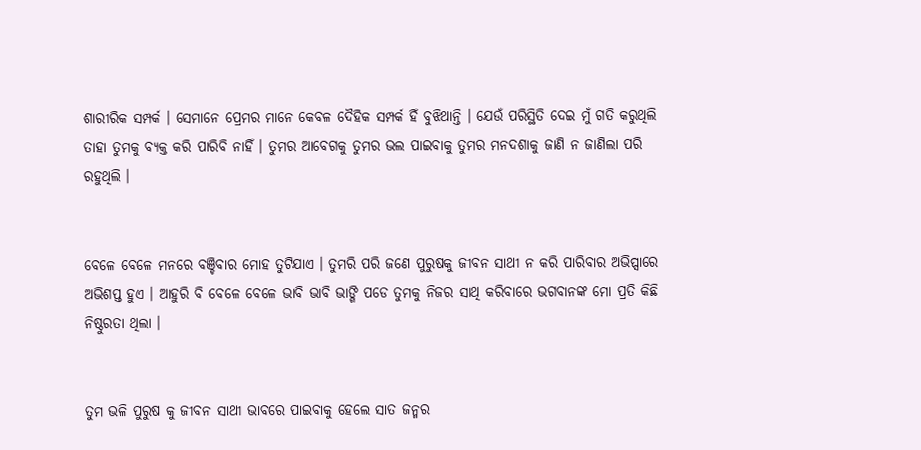ଶାରୀରିକ ସମ୍ପର୍କ । ସେମାନେ ପ୍ରେମର ମାନେ କେବଳ ଦୈହିକ ସମ୍ପର୍କ ହିଁ ବୁଝିଥାନ୍ତି । ଯେଉଁ ପରିସ୍ଥିତି ଦେଇ ମୁଁ ଗତି କରୁଥିଲି ତାହା ତୁମକୁ ବ୍ଯକ୍ତ କରି ପାରିବି ନାହିଁ । ତୁମର ଆବେଗକୁ ତୁମର ଭଲ ପାଇବାକୁ ତୁମର ମନଦଶାକୁ ଜାଣି ନ ଜାଣିଲା ପରି ରହୁଥିଲି ।


ବେଳେ ବେଳେ ମନରେ ବଞ୍ଚିବାର ମୋହ ତୁଟିଯାଏ । ତୁମରି ପରି ଜଣେ ପୁରୁଷକୁ ଜୀବନ ସାଥୀ ନ କରି ପାରିବାର ଅଭିପ୍ସାରେ ଅଭିଶପ୍ତ ହୁଏ । ଆହୁରି ବି ବେଳେ ବେଳେ ଭାବି ଭାବି ଭାଙ୍ଗି ପଡେ ତୁମକୁ ନିଜର ସାଥି କରିବାରେ ଭଗବାନଙ୍କ ମୋ ପ୍ରତି କିଛି ନିଷ୍ଠୁରତା ଥିଲା ।


ତୁମ ଭଳି ପୁରୁଷ କୁ ଜୀବନ ସାଥୀ ଭାବରେ ପାଇବାକୁ ହେଲେ ସାତ ଜନ୍ମର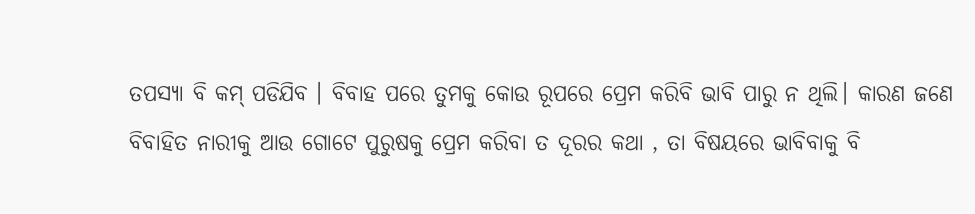ତପସ୍ୟା ବି କମ୍ ପଡିଯିବ । ବିବାହ ପରେ ତୁମକୁ କୋଉ ରୂପରେ ପ୍ରେମ କରିବି ଭାବି ପାରୁ ନ ଥିଲି। କାରଣ ଜଣେ ବିବାହିତ ନାରୀକୁ ଆଉ ଗୋଟେ ପୁରୁଷକୁ ପ୍ରେମ କରିବା ତ ଦୂରର କଥା , ତା ବିଷୟରେ ଭାବିବାକୁ ବି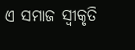ଏ ସମାଜ ସ୍ଵୀକୃତି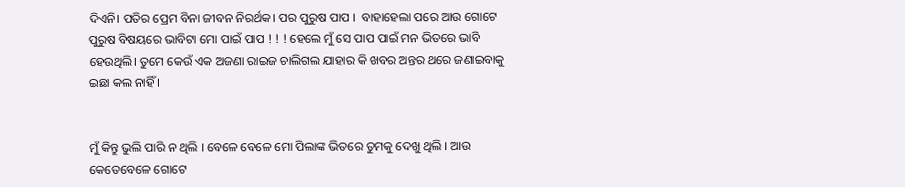ଦିଏନି। ପତିର ପ୍ରେମ ବିନା ଜୀବନ ନିରର୍ଥକ। ପର ପୁରୁଷ ପାପ ।  ବାହାହେଲା ପରେ ଆଉ ଗୋଟେ ପୁରୁଷ ବିଷୟରେ ଭାବିଟା ମୋ ପାଇଁ ପାପ ! ! ! ହେଲେ ମୁଁ ସେ ପାପ ପାଇଁ ମନ ଭିତରେ ଭାବି ହେଉଥିଲି। ତୁମେ କେଉଁ ଏକ ଅଜଣା ରାଇଜ ଚାଲିଗଲ ଯାହାର କି ଖବର ଅନ୍ତର ଥରେ ଜଣାଇବାକୁ ଇଛା କଲ ନାହିଁ ।


ମୁଁ କିନ୍ତୁ ଭୁଲି ପାରି ନ ଥିଲି । ବେଳେ ବେଳେ ମୋ ପିଲାଙ୍କ ଭିତରେ ତୁମକୁ ଦେଖୁ ଥିଲି । ଆଉ କେତେବେଳେ ଗୋଟେ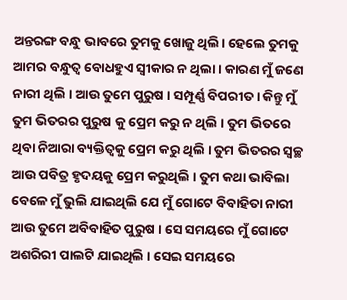ଅନ୍ତରଙ୍ଗ ବନ୍ଧୁ ଭାବରେ ତୁମକୁ ଖୋଜୁ ଥିଲି। ହେଲେ ତୁମକୁ ଆମର ବନ୍ଧୁତ୍ୱ ବୋଧହୁଏ ସ୍ବୀକାର ନ ଥିଲା। କାରଣ ମୁଁ ଜଣେ ନାରୀ ଥିଲି । ଆଉ ତୁମେ ପୁରୁଷ । ସମ୍ପୂର୍ଣ୍ଣ ବିପରୀତ । କିନ୍ତୁ ମୁଁ ତୁମ ଭିତରର ପୁରୁଷ କୁ ପ୍ରେମ କରୁ ନ ଥିଲି । ତୁମ ଭିତରେ ଥିବା ନିଆରା ବ୍ୟକ୍ତିତ୍ଵକୁ ପ୍ରେମ କରୁ ଥିଲି । ତୁମ ଭିତରର ସ୍ୱଚ୍ଛ ଆଉ ପବିତ୍ର ହୃଦୟକୁ ପ୍ରେମ କରୁଥିଲି । ତୁମ କଥା ଭାବିଲା ବେଳେ ମୁଁ ଭୁଲି ଯାଇଥିଲି ଯେ ମୁଁ ଗୋଟେ ବିବାହିତା ନାରୀ ଆଉ ତୁମେ ଅବିବାହିତ ପୁରୁଷ । ସେ ସମୟରେ ମୁଁ ଗୋଟେ ଅଶରିରୀ ପାଲଟି ଯାଇଥିଲି । ସେଇ ସମୟରେ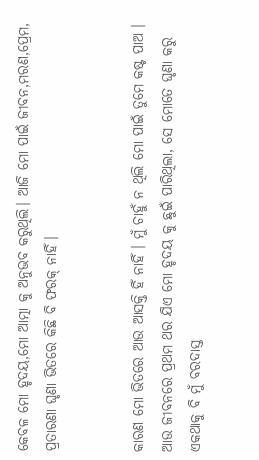କେବଳ ମୋ ହୃଦୟ,ମୋ ଆତ୍ମା କୁ ଅନୁଭବ କରୁଥିଲି। ଆଜି ମୋ ପାଇଁ ଜୀବନ,ମରଣ,ପ୍ରେମ, ପ୍ରତାରଣା ଘୃଣା ଭିତରେ କିଛି ବି ଫରକ୍ ନାହିଁ।


କାରଣ ମୋ ଭିତରେ ଆଉ ଆସକ୍ତି ହିଁ ନାହିଁ । ମୁଁ ଚାହୁଁ ନ ଥିଲି ମୋ ପାଇଁ ତୁମେ କଷ୍ଟ ପାଅ । ଆଉ ଜୀବନରେ ପ୍ରଥମ ଥର ଯିଏ ମୋ ହୃଦୟ କୁ ଛୁଇଁ ପାରିଥିଲା, ସେ ମୋତେ ଘୃଣା କରୁ ଏକଥାକୁ ବି ମୁଁ ବରଦାସ୍ତ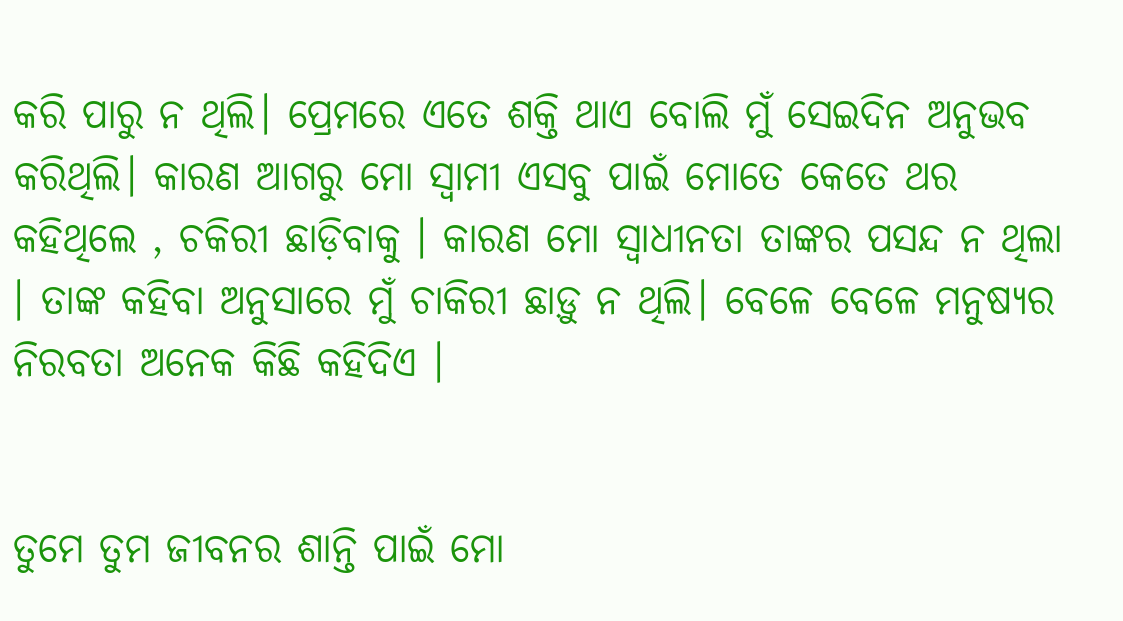କରି ପାରୁ ନ ଥିଲି। ପ୍ରେମରେ ଏତେ ଶକ୍ତି ଥାଏ ବୋଲି ମୁଁ ସେଇଦିନ ଅନୁଭବ କରିଥିଲି। କାରଣ ଆଗରୁ ମୋ ସ୍ବାମୀ ଏସବୁ ପାଇଁ ମୋତେ କେତେ ଥର କହିଥିଲେ , ଚକିରୀ ଛାଡ଼ିବାକୁ । କାରଣ ମୋ ସ୍ଵାଧୀନତା ତାଙ୍କର ପସନ୍ଦ ନ ଥିଲା । ତାଙ୍କ କହିବା ଅନୁସାରେ ମୁଁ ଚାକିରୀ ଛାଡ଼ୁ ନ ଥିଲି। ବେଳେ ବେଳେ ମନୁଷ୍ଯର ନିରବତା ଅନେକ କିଛି କହିଦିଏ ।


ତୁମେ ତୁମ ଜୀବନର ଶାନ୍ତି ପାଇଁ ମୋ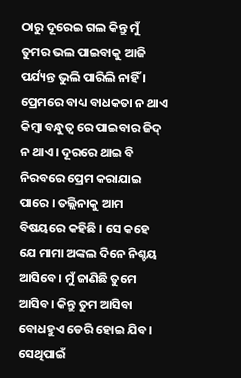ଠାରୁ ଦୂରେଇ ଗଲ କିନ୍ତୁ ମୁଁ ତୁମର ଭଲ ପାଇବାକୁ ଆଜି ପର୍ଯ୍ୟନ୍ତ ଭୁଲି ପାରିଲି ନାହିଁ । ପ୍ରେମରେ ବାଧ୍ୟ ବାଧକତା ନ ଥାଏ କିମ୍ବା ବନ୍ଧୁତ୍ୱ ରେ ପାଇବାର ଜିଦ୍ ନ ଥାଏ। ଦୂରରେ ଥାଇ ବି ନିରବରେ ପ୍ରେମ କରାଯାଇ ପାରେ । ତଲ୍ଲିନାକୁ ଆମ ବିଷୟରେ କହିଛି । ସେ କହେ ଯେ ମାମା ଅଙ୍କଲ ଦିନେ ନିଶ୍ଚୟ ଆସିବେ। ମୁଁ ଜାଣିଛି ତୁମେ ଆସିବ। କିନ୍ତୁ ତୁମ ଆସିବା ବୋଧହୁଏ ଡେରି ହୋଇ ଯିବ। ସେଥିପାଇଁ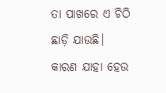ତା ପାଖରେ ଏ ଚିଠି ଛାଡ଼ି ଯାଉଛି। କାରଣ ଯାହା ହେଉ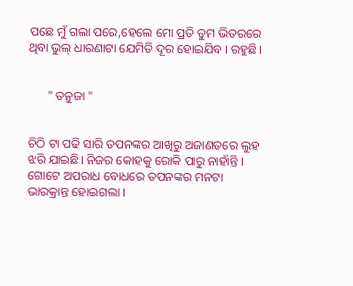ପଛେ ମୁଁ ଗଲା ପରେ,ହେଲେ ମୋ ପ୍ରତି ତୁମ ଭିତରରେ ଥିବା ଭୁଲ୍ ଧାରଣାଟା ଯେମିତି ଦୂର ହୋଇଯିବ । ରହୁଛି।


      " ତନୁଜା "


ଚିଠି ଟା ପଢି ସାରି ତପନଙ୍କର ଆଖିରୁ ଅଜାଣତରେ ଲୁହ ଝରି ଯାଇଛି। ନିଜର କୋହକୁ ରୋକି ପାରୁ ନାହାଁନ୍ତି । ଗୋଟେ ଅପରାଧ ବୋଧରେ ତପନଙ୍କର ମନଟା ଭାରକ୍ରାନ୍ତ ହୋଇଗଲା ।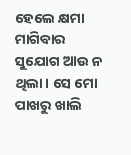ହେଲେ କ୍ଷମା ମାଗିବାର ସୁଯୋଗ ଆଉ ନ ଥିଲା। ସେ ମୋ ପାଖରୁ ଖାଲି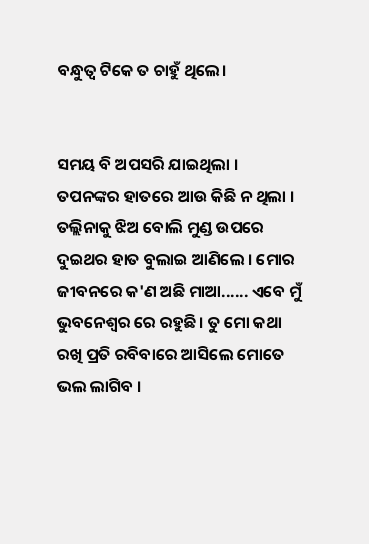ବନ୍ଧୁତ୍ୱ ଟିକେ ତ ଚାହୁଁ ଥିଲେ।


ସମୟ ବି ଅପସରି ଯାଇଥିଲା । ତପନଙ୍କର ହାତରେ ଆଉ କିଛି ନ ଥିଲା । ତଲ୍ଲିନାକୁ ଝିଅ ବୋଲି ମୁଣ୍ଡ ଉପରେ ଦୁଇଥର ହାତ ବୁଲାଇ ଆଣିଲେ । ମୋର ଜୀବନରେ କ'ଣ ଅଛି ମାଆ...... ଏବେ ମୁଁ ଭୁବନେଶ୍ୱର ରେ ରହୁଛି। ତୁ ମୋ କଥା ରଖି ପ୍ରତି ରବିବାରେ ଆସିଲେ ମୋତେ ଭଲ ଲାଗିବ ।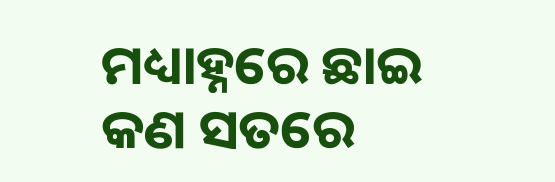ମଧ୍ୟାହ୍ନରେ ଛାଇ କଣ ସତରେ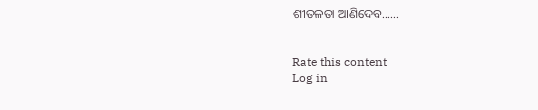ଶୀତଳତା ଆଣିଦେବ......


Rate this content
Log in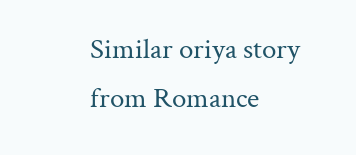Similar oriya story from Romance